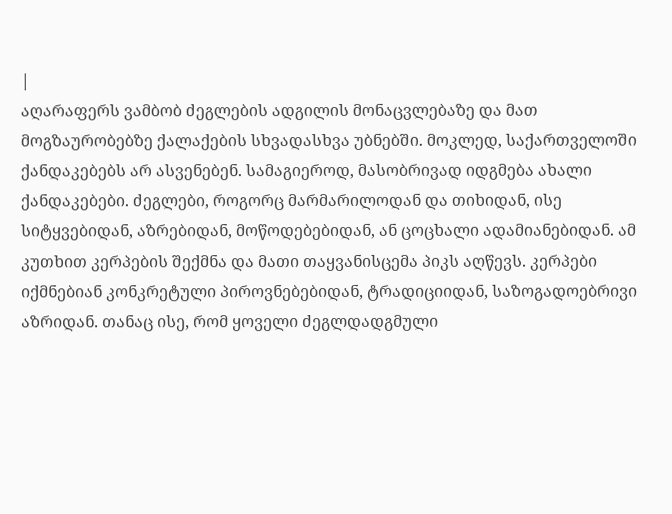|
აღარაფერს ვამბობ ძეგლების ადგილის მონაცვლებაზე და მათ მოგზაურობებზე ქალაქების სხვადასხვა უბნებში. მოკლედ, საქართველოში ქანდაკებებს არ ასვენებენ. სამაგიეროდ, მასობრივად იდგმება ახალი ქანდაკებები. ძეგლები, როგორც მარმარილოდან და თიხიდან, ისე სიტყვებიდან, აზრებიდან, მოწოდებებიდან, ან ცოცხალი ადამიანებიდან. ამ კუთხით კერპების შექმნა და მათი თაყვანისცემა პიკს აღწევს. კერპები იქმნებიან კონკრეტული პიროვნებებიდან, ტრადიციიდან, საზოგადოებრივი აზრიდან. თანაც ისე, რომ ყოველი ძეგლდადგმული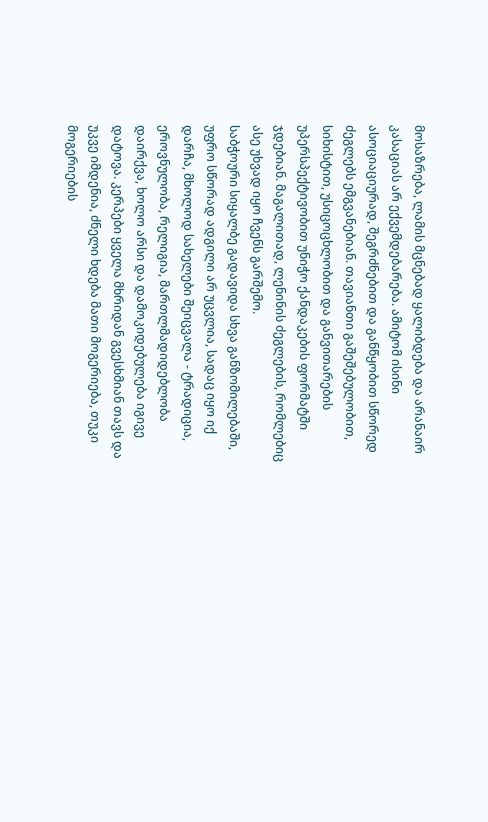მოსაზრება, ლამის მცნებად ყალიბდება და არანაირ კასაციას არ ექვემდებარება. ამიტომ ისინი ასოციაციურად, შეგრძნებით და განწყობით სწორედ ძეგლებს ემგვანებიან. თავიანთი გაშეშებულობით, სიხისტით, უსიცოცხლობით და განვითარების უპერსპექტივობით უნიჭო ქანდაკების ფორმატში ჯდებიან. მაგალითად, ლენინის ძეგლების, რომლებიც ასე უხვად იყო ჩვენს გარშემო.
საბჭოური სიყალბე გადავიდა სხვა განზომილებაში, უფრო სწორად ადგილი არ უცვლია, სადაც იყო იქ დარჩა, მხოლოდ სახელები შეიცვალა - ტრადიცია, ეროვნულობა, რელიგია, მართლმადიდებლობა დაირქვა, ხოლო არსი და დამოკიდებულება იგივე დატოვა. კერპები ყველა მხრიდან გვესხმიან თავს და უკვე იმდენია, ძნელი ხდება მათი მოგერიება, თუკი მოგერიების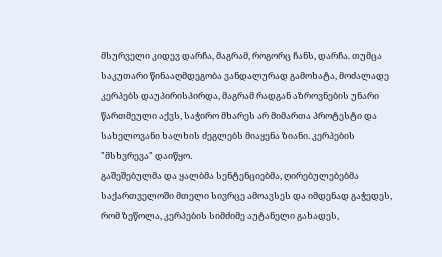მსურველი კიდევ დარჩა, მაგრამ, როგორც ჩანს, დარჩა. თუმცა საკუთარი წინააღმდეგობა ვანდალურად გამოხატა, მოძალადე კერპებს დაუპირისპირდა, მაგრამ რადგან აზროვნების უნარი წართმეული აქვს, საჭირო მხარეს არ მიმართა პროტესტი და სახელოვანი ხალხის ძეგლებს მიაყენა ზიანი. კერპების "მსხვრევა" დაიწყო.
გაშეშებულმა და ყალბმა სენტენციებმა, ღირებულებებმა საქართველოში მთელი სივრცე ამოავსეს და იმდენად გაჭედეს, რომ ზეწოლა, კერპების სიმძიმე აუტანელი გახადეს,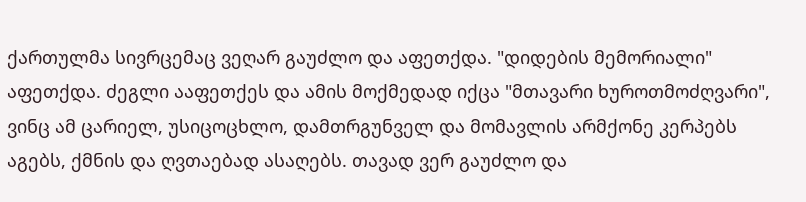ქართულმა სივრცემაც ვეღარ გაუძლო და აფეთქდა. "დიდების მემორიალი" აფეთქდა. ძეგლი ააფეთქეს და ამის მოქმედად იქცა "მთავარი ხუროთმოძღვარი", ვინც ამ ცარიელ, უსიცოცხლო, დამთრგუნველ და მომავლის არმქონე კერპებს აგებს, ქმნის და ღვთაებად ასაღებს. თავად ვერ გაუძლო და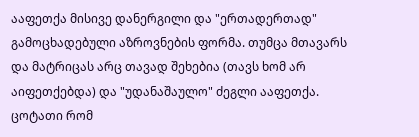ააფეთქა მისივე დანერგილი და "ერთადერთად" გამოცხადებული აზროვნების ფორმა. თუმცა მთავარს და მატრიცას არც თავად შეხებია (თავს ხომ არ აიფეთქებდა) და "უდანაშაულო" ძეგლი ააფეთქა. ცოტათი რომ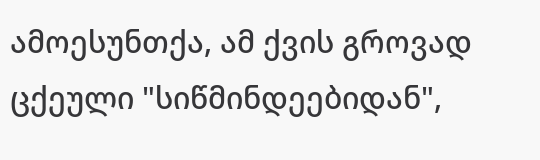ამოესუნთქა, ამ ქვის გროვად ცქეული "სიწმინდეებიდან",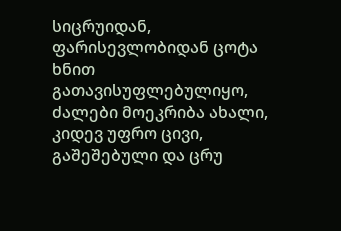სიცრუიდან, ფარისევლობიდან ცოტა ხნით გათავისუფლებულიყო, ძალები მოეკრიბა ახალი, კიდევ უფრო ცივი, გაშეშებული და ცრუ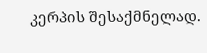კერპის შესაქმნელად.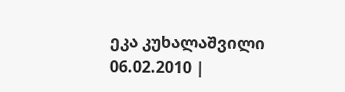ეკა კუხალაშვილი
06.02.2010 |